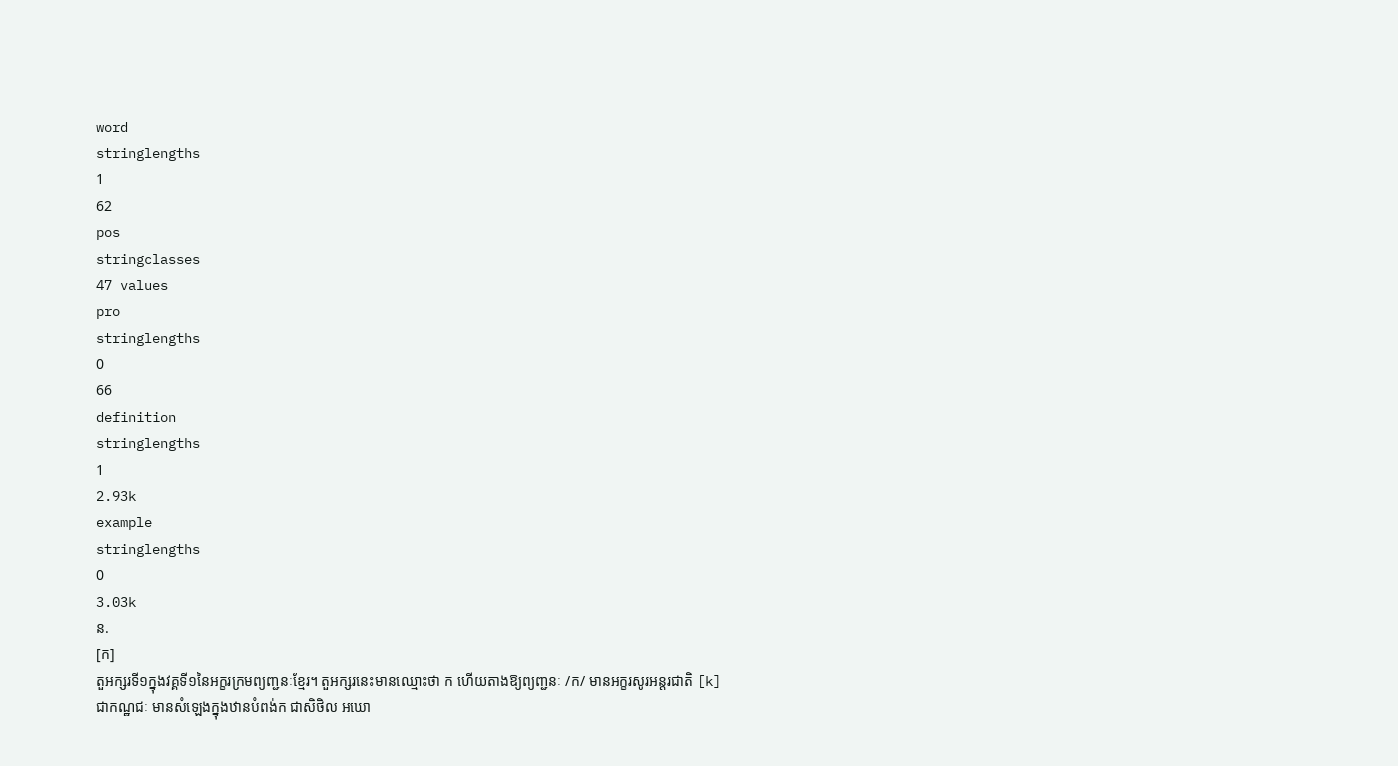word
stringlengths
1
62
pos
stringclasses
47 values
pro
stringlengths
0
66
definition
stringlengths
1
2.93k
example
stringlengths
0
3.03k
ន.
[ក]
តួអក្សរទី១ក្នុងវគ្គទី១នៃអក្ខរក្រមព្យញ្ជនៈខ្មែរ។ តួអក្សរនេះមានឈ្មោះថា ក ហើយតាងឱ្យព្យញ្ជនៈ /ក/ មានអក្ខរសូរអន្តរជាតិ [k] ជាកណ្ឋជៈ មានសំឡេងក្នុងឋានបំពង់ក ជាសិថិល អឃោ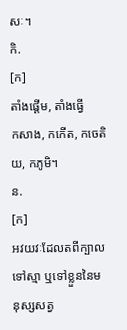សៈ។
កិ.
[ក]
តាំងផ្ដើម, តាំងធ្វើ
កសាង, កកើត, កចេតិយ, កភូមិ។
ន.
[ក]
អវយវៈដែលតពីក្បាលទៅស្មា ឬទៅខ្លួននៃមនុស្សសត្វ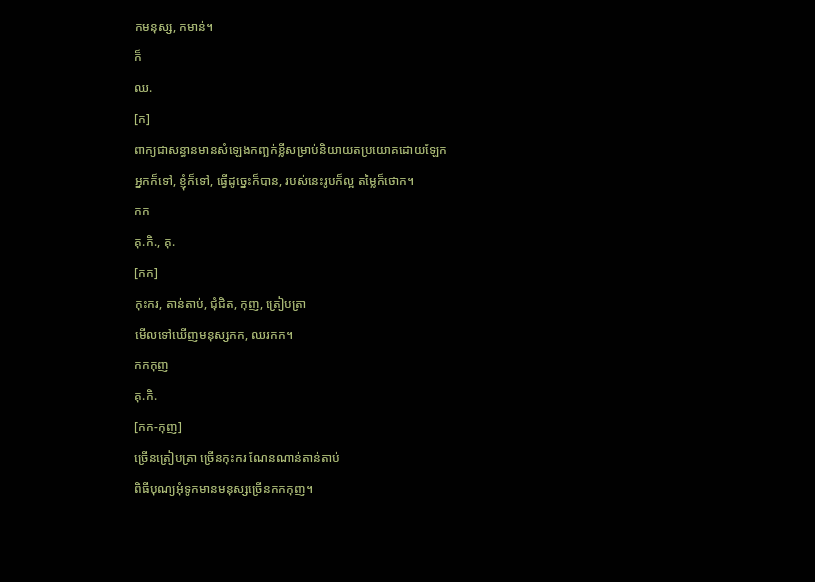កមនុស្ស, កមាន់។
ក៏
ឈ.
[ក]
ពាក្យជាសន្ធានមានសំឡេងកញ្ឆក់ខ្លីសម្រាប់និយាយតប្រយោគដោយឡែក
អ្នកក៏ទៅ, ខ្ញុំក៏ទៅ, ធ្វើដូច្នេះក៏បាន, របស់នេះរូបក៏ល្អ តម្លៃក៏ថោក។
កក
គុ.កិ., គុ.
[កក]
កុះករ, តាន់តាប់, ជុំជិត, កុញ, ត្រៀបត្រា
មើលទៅឃើញមនុស្សកក, ឈរកក។
កកកុញ
គុ.កិ.
[កក-កុញ]
ច្រើនត្រៀបត្រា ច្រើនកុះករ ណែនណាន់តាន់តាប់
ពិធីបុណ្យអុំទូកមានមនុស្សច្រើនកកកុញ។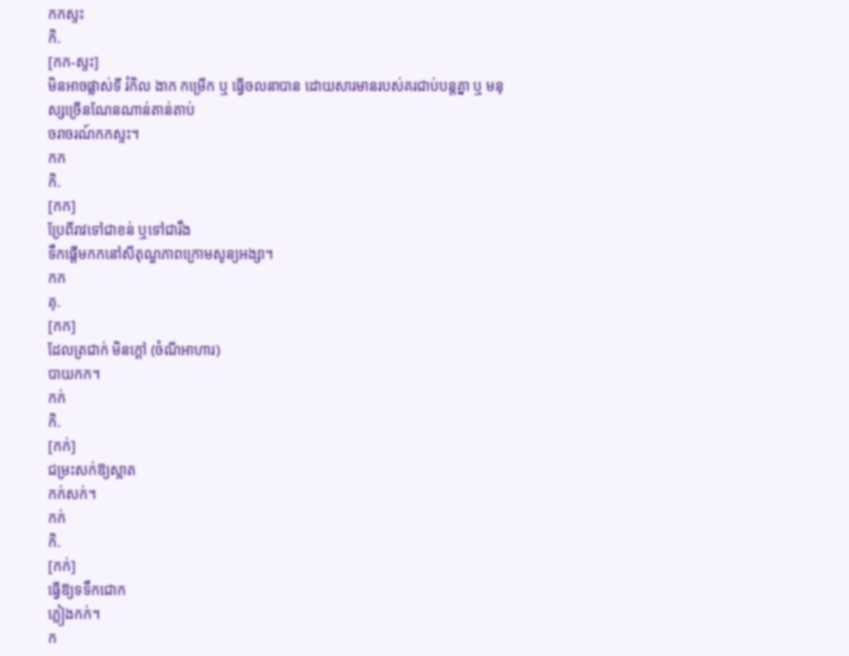កកស្ទះ
កិ.
[កក-ស្ទះ]
មិនអាចផ្លាស់ទី រំកិល ងាក កម្រើក ឬ ធ្វើចលនាបាន ដោយសារមានរបស់គរជាប់បន្តគ្នា ឬ មនុស្សច្រើនណែនណាន់តាន់តាប់
ចរាចរណ៍កកស្ទះ។
កក
កិ.
[កក]
ប្រែពីរាវទៅជាខន់ ឬទៅជារឹង
ទឹកផ្ដើមកកនៅសីតុណ្ហភាពក្រោមសូន្យអង្សា។
កក
គុ.
[កក]
ដែលត្រជាក់ មិនក្ដៅ (ចំណីអាហារ)
បាយកក។
កក់
កិ.
[កក់]
ជម្រះសក់ឱ្យស្អាត
កក់សក់។
កក់
កិ.
[កក់]
ធ្វើឱ្យទទឹកជោក
ភ្លៀងកក់។
ក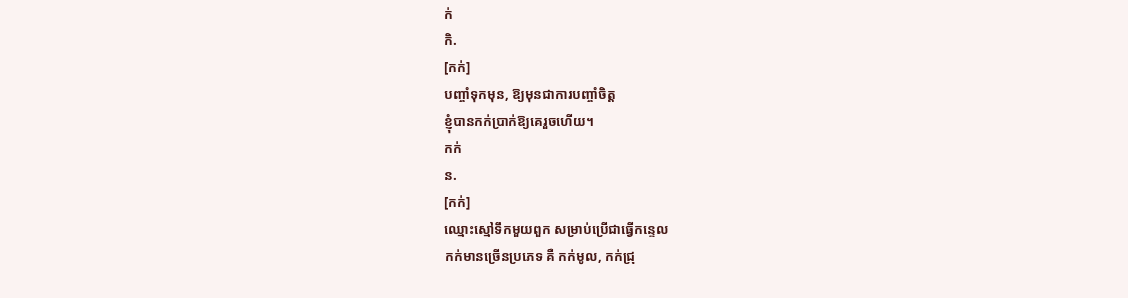ក់
កិ.
[កក់]
បញ្ចាំទុកមុន, ឱ្យមុនជាការបញ្ចាំចិត្ត
ខ្ញុំបានកក់ប្រាក់ឱ្យគេរួចហើយ។
កក់
ន.
[កក់]
ឈ្មោះស្មៅទឹកមួយពួក សម្រាប់ប្រើជាធ្វើកន្ទេល
កក់មានច្រើនប្រភេទ គឺ កក់មូល, កក់ជ្រុ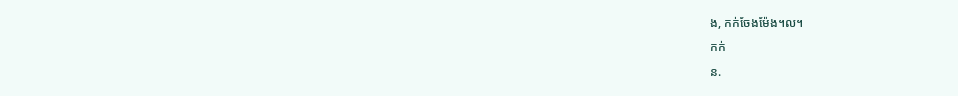ង, កក់ចែងម៉ែង។ល។
កក់
ន.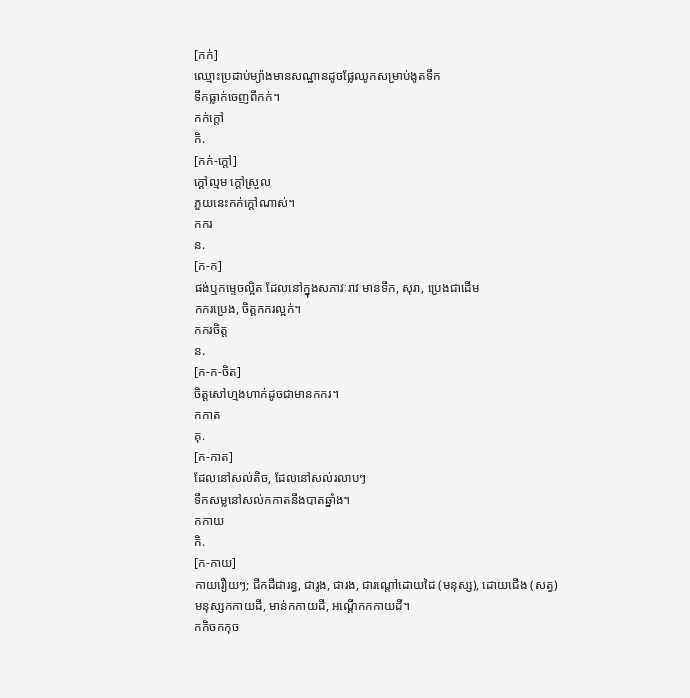[កក់]
ឈ្មោះប្រដាប់ម្យ៉ាងមានសណ្ឋានដូចផ្លែឈូកសម្រាប់ងូតទឹក
ទឹកធ្លាក់ចេញពីកក់។
កក់ក្ដៅ
កិ.
[កក់-ក្ដៅ]
ក្ដៅល្មម ក្ដៅស្រួល
ភួយនេះកក់ក្ដៅណាស់។
កករ
ន.
[ក-ក]
ផង់ឬកម្ទេចល្អិត ដែលនៅក្នុងសភាវៈរាវ មានទឹក, សុរា, ប្រេងជាដើម
កករប្រេង, ចិត្តកករល្អក់។
កករចិត្ត
ន.
[ក-ក-ចិត]
ចិត្តសៅហ្មងហាក់ដូចជាមានកករ។
កកាត
គុ.
[ក-កាត]
ដែលនៅសល់តិច, ដែលនៅសល់រលាបៗ
ទឹកសម្លនៅសល់កកាតនឹងបាតឆ្នាំង។
កកាយ
កិ.
[ក-កាយ]
កាយរឿយៗ; ជីកដីជារន្ធ, ជារូង, ជារង, ជារណ្ដៅដោយដៃ (មនុស្ស), ដោយជើង (សត្វ)
មនុស្សកកាយដី, មាន់កកាយដី, អណ្ដើកកកាយដី។
កកិចកកុច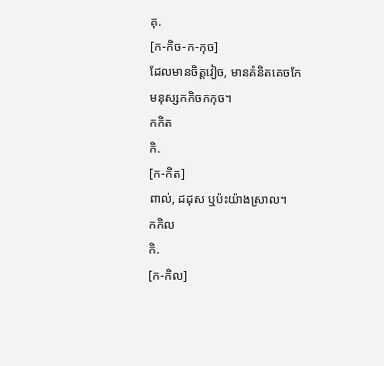គុ.
[ក-កិច-ក-កុច]
ដែលមានចិត្តវៀច, មានគំនិតគេចកែ
មនុស្សកកិចកកុច។
កកិត
កិ.
[ក-កិត]
ពាល់, ដដុស ឬប៉ះយ៉ាងស្រាល។
កកិល
កិ.
[ក-កិល]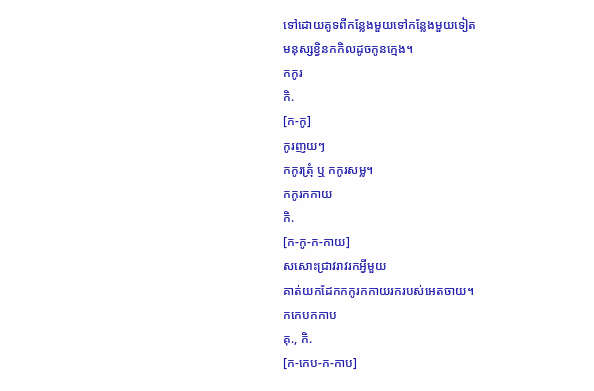ទៅដោយគូទពីកន្លែងមួយទៅកន្លែងមួយទៀត
មនុស្សខ្វិនកកិលដូចកូនក្មេង។
កកូរ
កិ.
[ក-កូ]
កូរញយៗ
កកូរត្រុំ ឬ កកូរសម្ល។
កកូរកកាយ
កិ.
[ក-កូ-ក-កាយ]
សសោះជ្រាវរាវរកអ្វីមួយ
គាត់យកដែកកកូរកកាយរករបស់អេតចាយ។
កកេបកកាប
គុ., កិ.
[ក-កេប-ក-កាប]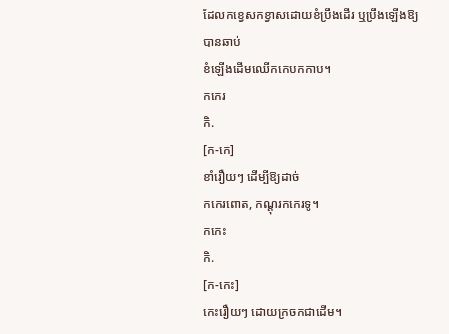ដែលកខ្វេសកខ្វាសដោយខំប្រឹងដើរ ឬប្រឹងឡើងឱ្យបានឆាប់
ខំឡើងដើមឈើកកេបកកាប។
កកេរ
កិ.
[ក-កេ]
ខាំរឿយៗ ដើម្បីឱ្យដាច់
កកេរពោត, កណ្ដុរកកេរទូ។
កកេះ
កិ.
[ក-កេះ]
កេះរឿយៗ ដោយក្រចកជាដើម។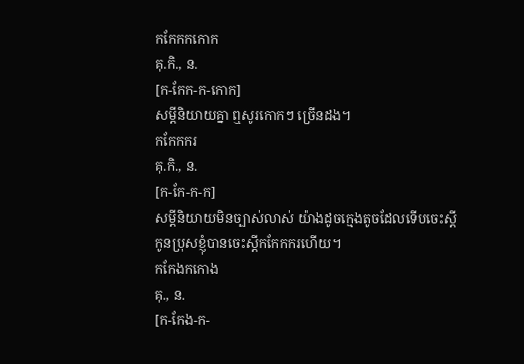កកែកកកោក
គុ.កិ., ន.
[ក-កែក-ក-កោក]
សម្ដីនិយាយគ្នា ឮសូរកោកៗ ច្រើនដង។
កកែកករ
គុ.កិ., ន.
[ក-កែ-ក-ក]
សម្ដីនិយាយមិនច្បាស់លាស់ យ៉ាងដូចក្មេងតូចដែលទើបចេះស្ដី
កូនប្រុសខ្ញុំបានចេះស្ដីកកែកករហើយ។
កកែងកកោង
គុ., ន.
[ក-កែង-ក-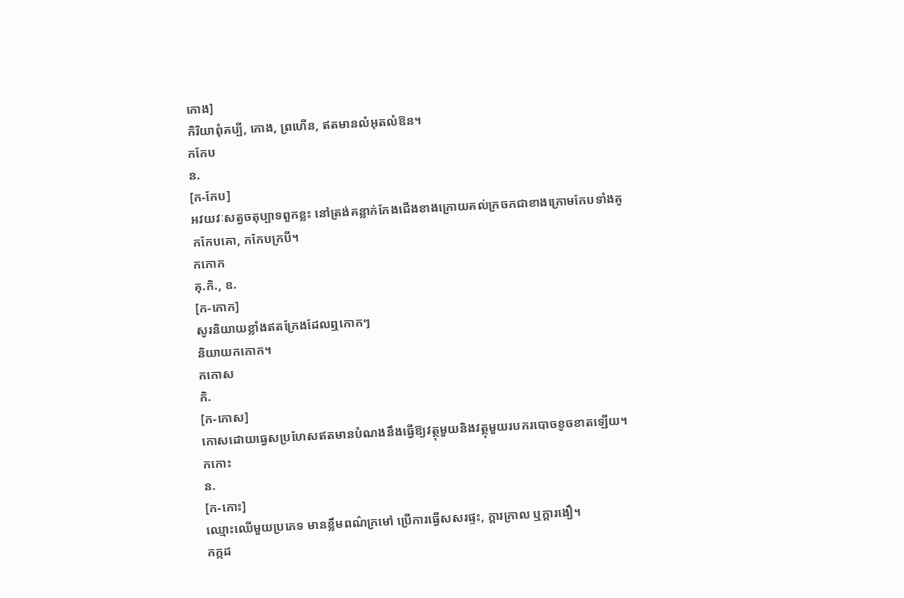កោង]
កិរិយាពុំគប្បី, កោង, ព្រហើន, ឥតមានលំអុតលំឱន។
កកែប
ន.
[ក-កែប]
អវយវៈសត្វចតុប្បាទពួកខ្លះ នៅត្រង់គន្លាក់កែងជើងខាងក្រោយគល់ក្រចកជាខាងក្រោមកែបទាំងគូ
កកែបគោ, កកែបក្របី។
កកោក
គុ.កិ., ឧ.
[ក-កោក]
សូរនិយាយខ្លាំងឥតក្រែងដែលឮកោកៗ
និយាយកកោក។
កកោស
កិ.
[ក-កោស]
កោសដោយធ្វេសប្រហែសឥតមានបំណងនឹងធ្វើឱ្យវត្ថុមួយនិងវត្ថុមួយរបករបោចខូចខាតឡើយ។
កកោះ
ន.
[ក-កោះ]
ឈ្មោះឈើមួយប្រភេទ មានខ្លឹមពណ៌ក្រមៅ ប្រើការធ្វើសសរផ្ទះ, ក្ដារក្រាល ឬក្ដារងឿ។
កក្កដ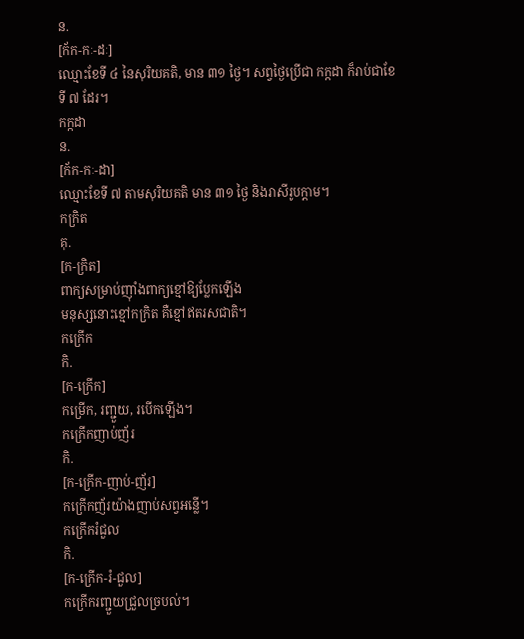ន.
[ក័ក-កៈ-ដៈ]
ឈ្មោះខែទី ៤ នៃសុរិយគតិ, មាន ៣១ ថ្ងៃ។ សព្វថ្ងៃប្រើជា កក្កដា ក៏រាប់ជាខែ ទី ៧ ដែរ។
កក្កដា
ន.
[ក័ក-កៈ-ដា]
ឈ្មោះខែទី ៧ តាមសុរិយគតិ មាន ៣១ ថ្ងៃ និងរាសីរូបក្ដាម។
កក្រិត
គុ.
[ក-ក្រិត]
ពាក្យសម្រាប់ញ៉ាំងពាក្យខ្មៅឱ្យប្លែកឡើង
មនុស្សនោះខ្មៅកក្រិត គឺខ្មៅឥតរសជាតិ។
កក្រើក
កិ.
[ក-ក្រើក]
កម្រើក, រញ្ជួយ, របើកឡើង។
កក្រើកញាប់ញ័រ
កិ.
[ក-ក្រើក-ញាប់-ញ័រ]
កក្រើកញ័រយ៉ាងញាប់សព្វអន្លើ។
កក្រើករំជួល
កិ.
[ក-ក្រើក-រំ-ជួល]
កក្រើករញ្ជួយជ្រួលច្របល់។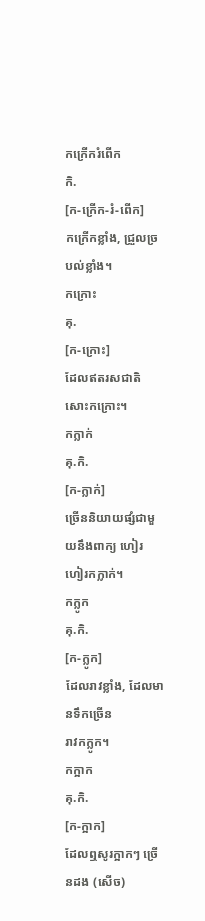កក្រើករំពើក
កិ.
[ក-ក្រើក-រំ-ពើក]
កក្រើកខ្លាំង, ជ្រួលច្របល់ខ្លាំង។
កក្រោះ
គុ.
[ក-ក្រោះ]
ដែលឥតរសជាតិ
សោះកក្រោះ។
កក្លាក់
គុ.កិ.
[ក-ក្លាក់]
ច្រើននិយាយផ្សំជាមួយនឹងពាក្យ ហៀរ
ហៀរកក្លាក់។
កក្លូក
គុ.កិ.
[ក-ក្លូក]
ដែលរាវខ្លាំង, ដែលមានទឹកច្រើន
រាវកក្លូក។
កក្អាក
គុ.កិ.
[ក-ក្អាក]
ដែលឮសូរក្អាកៗ ច្រើនដង (សើច)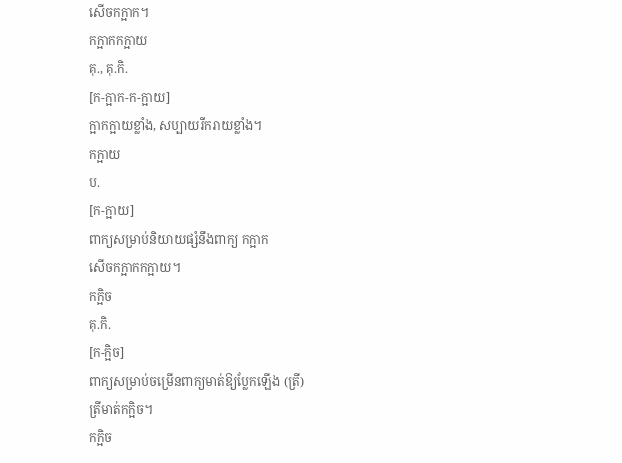សើចកក្អាក។
កក្អាកកក្អាយ
គុ., គុ.កិ.
[ក-ក្អាក-ក-ក្អាយ]
ក្អាកក្អាយខ្លាំង, សប្បាយរីករាយខ្លាំង។
កក្អាយ
ប.
[ក-ក្អាយ]
ពាក្យសម្រាប់និយាយផ្សំនឹងពាក្យ កក្អាក
សើចកក្អាកកក្អាយ។
កក្អិច
គុ.កិ.
[ក-ក្អិច]
ពាក្យសម្រាប់ចម្រើនពាក្យមាត់ឱ្យប្លែកឡើង (ត្រី)
ត្រីមាត់កក្អិច។
កក្អិច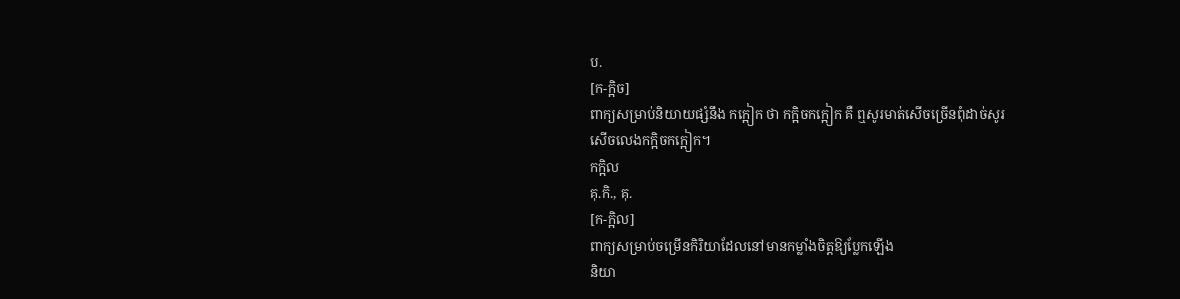ប.
[ក-ក្អិច]
ពាក្យសម្រាប់និយាយផ្សំនឹង កក្អៀក ថា កក្អិចកក្អៀក គឺ ឮសូរមាត់សើចច្រើនពុំដាច់សូរ
សើចលេងកក្អិចកក្អៀក។
កក្អិល
គុ.កិ., គុ.
[ក-ក្អិល]
ពាក្យសម្រាប់ចម្រើនកិរិយាដែលនៅមានកម្លាំងចិត្តឱ្យប្លែកឡើង
និយា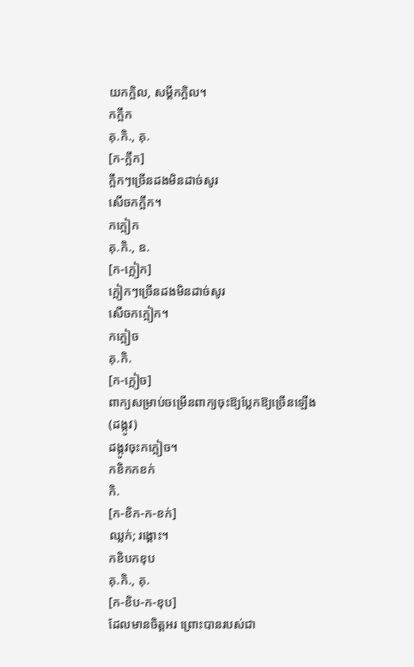យកក្អិល, សម្ដីកក្អិល។
កក្អឹក
គុ.កិ., គុ.
[ក-ក្អឹក]
ក្អឹកៗច្រើនដងមិនដាច់សូរ
សើចកក្អឹក។
កក្អៀក
គុ.កិ., ឧ.
[ក-ក្អៀក]
ក្អៀកៗច្រើនដងមិនដាច់សូរ
សើចកក្អៀក។
កក្អៀច
គុ.កិ.
[ក-ក្អៀច]
ពាក្យសម្រាប់ចម្រើនពាក្យចុះឱ្យប្លែកឱ្យច្រើនឡើង (ដង្កូវ)
ដង្កូវចុះកក្អៀច។
កខិកកខក់
កិ.
[ក-ខិក-ក-ខក់]
ឈ្លក់; រង្គោះ។
កខិបកខុប
គុ.កិ., គុ.
[ក-ខិប-ក-ខុប]
ដែលមានចិត្តអរ ព្រោះបានរបស់ជា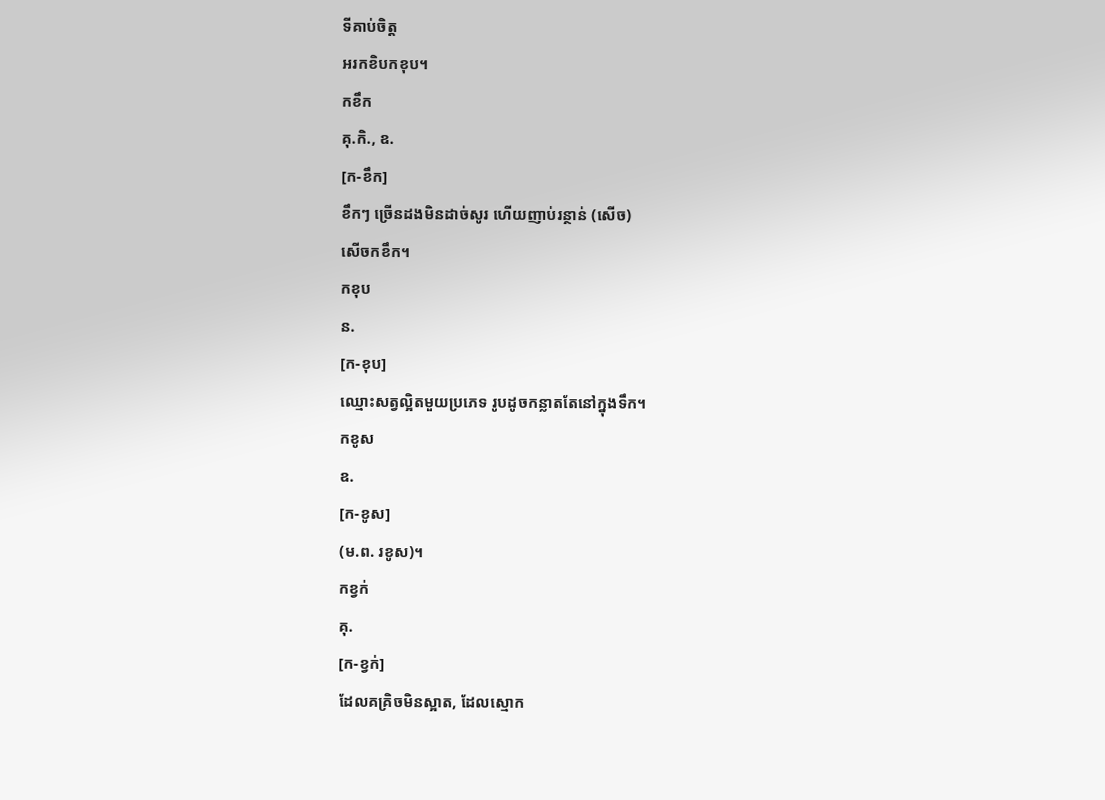ទីគាប់ចិត្ត
អរកខិបកខុប។
កខឹក
គុ.កិ., ឧ.
[ក-ខឹក]
ខឹកៗ ច្រើនដងមិនដាច់សូរ ហើយញាប់រន្ថាន់ (សើច)
សើចកខឹក។
កខុប
ន.
[ក-ខុប]
ឈ្មោះសត្វល្អិតមួយប្រភេទ រូបដូចកន្លាតតែនៅក្នុងទឹក។
កខូស
ឧ.
[ក-ខូស]
(ម.ព. រខូស)។
កខ្វក់
គុ.
[ក-ខ្វក់]
ដែលគគ្រិចមិនស្អាត, ដែលស្មោក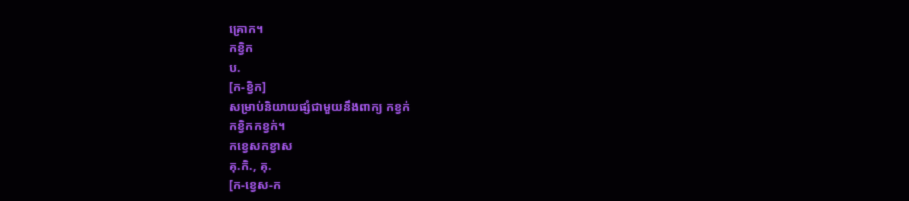គ្រោក។
កខ្វិក
ប.
[ក-ខ្វិក]
សម្រាប់និយាយផ្សំជាមួយនឹងពាក្យ កខ្វក់
កខ្វិកកខ្វក់។
កខ្វេសកខ្វាស
គុ.កិ., គុ.
[ក-ខ្វេស-ក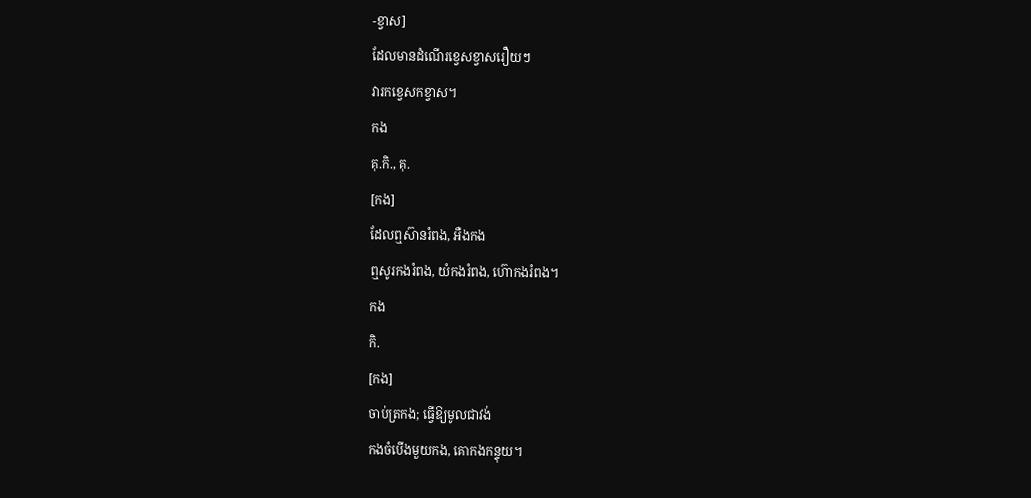-ខ្វាស]
ដែលមានដំណើរខ្វេសខ្វាសរឿយៗ
វារកខ្វេសកខ្វាស។
កង
គុ.កិ., គុ.
[កង]
ដែលឮស៊ានរំពង, អឺងកង
ឮសូរកងរំពង, យំកងរំពង, ហ៊ោកងរំពង។
កង
កិ.
[កង]
ចាប់ត្រកង; ធ្វើឱ្យមូលជាវង់
កងចំបើងមួយកង, គោកងកន្ទុយ។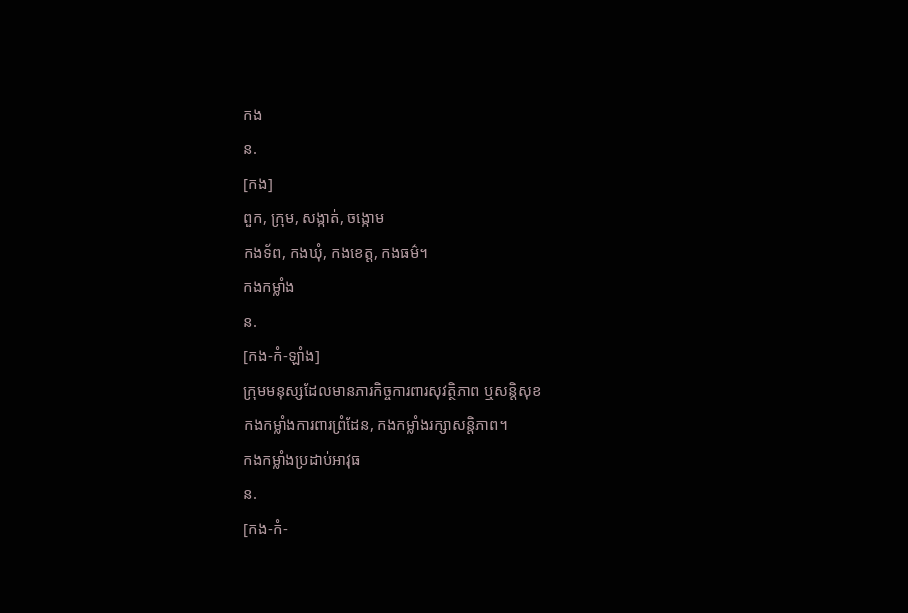កង
ន.
[កង]
ពួក, ក្រុម, សង្កាត់, ចង្កោម
កងទ័ព, កងឃុំ, កងខេត្ត, កងធម៌។
កងកម្លាំង
ន.
[កង-កំ-ឡាំង]
ក្រុមមនុស្សដែលមានភារកិច្ចការពារសុវត្ថិភាព ឬសន្តិសុខ
កងកម្លាំងការពារព្រំដែន, កងកម្លាំងរក្សាសន្តិភាព។
កងកម្លាំងប្រដាប់អាវុធ
ន.
[កង-កំ-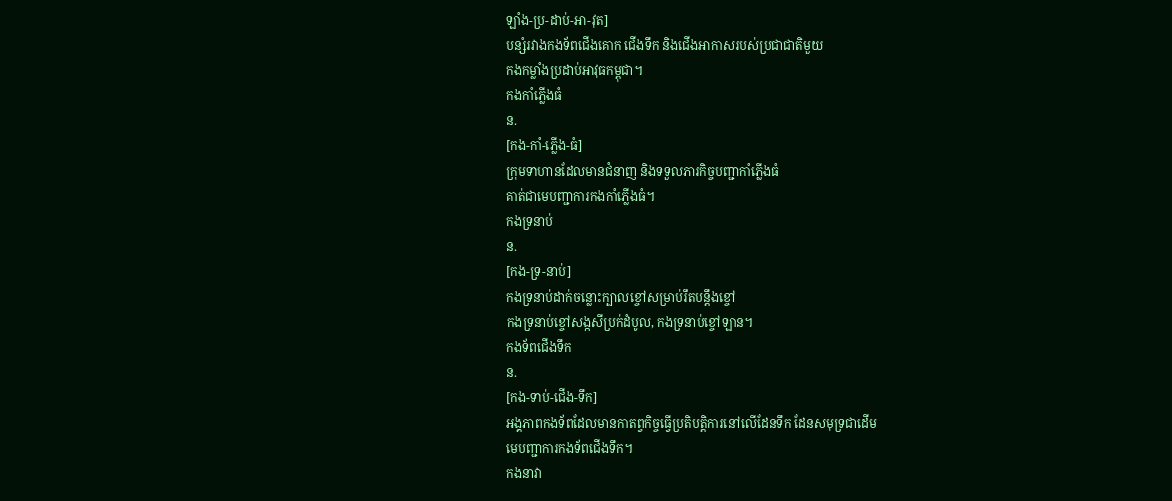ឡាំង-ប្រ-ដាប់-អា-វុត]
បន្សំរវាងកងទ័ពជើងគោក ជើងទឹក និងជើងអាកាសរបស់ប្រជាជាតិមួយ
កងកម្លាំងប្រដាប់អាវុធកម្ពុជា។
កងកាំភ្លើងធំ
ន.
[កង-កាំ-ភ្លើង-ធំ]
ក្រុមទាហានដែលមានជំនាញ និងទទួលភារកិច្ចបញ្ជាកាំភ្លើងធំ
គាត់ជាមេបញ្ជាការកងកាំភ្លើងធំ។
កងទ្រនាប់
ន.
[កង-ទ្រ-នាប់]
កងទ្រនាប់ដាក់ចន្លោះក្បាលខ្ចៅសម្រាប់រឹតបន្តឹងខ្ចៅ
កងទ្រនាប់ខ្ចៅសង្កសីប្រក់ដំបូល, កងទ្រនាប់ខ្ចៅឡាន។
កងទ័ពជើងទឹក
ន.
[កង-ទាប់-ជើង-ទឹក]
អង្គភាពកងទ័ពដែលមានកាតព្វកិច្ចធ្វើប្រតិបត្តិការនៅលើដែនទឹក ដែនសមុទ្រជាដើម
មេបញ្ជាការកងទ័ពជើងទឹក។
កងនាវា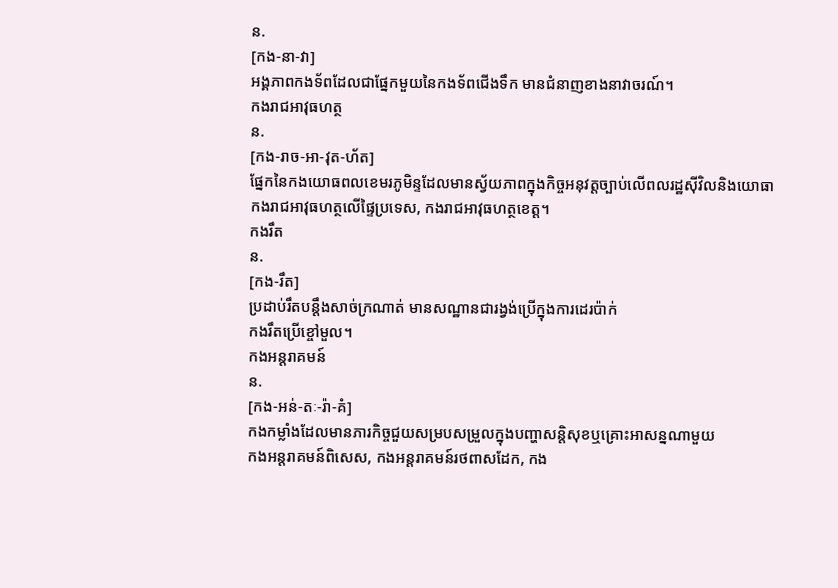ន.
[កង-នា-វា]
អង្គភាពកងទ័ពដែលជាផ្នែកមួយនៃកងទ័ពជើងទឹក មានជំនាញខាងនាវាចរណ៍។
កងរាជអាវុធហត្ថ
ន.
[កង-រាច-អា-វុត-ហ័ត]
ផ្នែកនៃកងយោធពលខេមរភូមិន្ទដែលមានស្វ័យភាពក្នុងកិច្ចអនុវត្តច្បាប់លើពលរដ្ឋស៊ីវិលនិងយោធា
កងរាជអាវុធហត្ថលើផ្ទៃប្រទេស, កងរាជអាវុធហត្ថខេត្ត។
កងរឹត
ន.
[កង-រឹត]
ប្រដាប់រឹតបន្តឹងសាច់ក្រណាត់ មានសណ្ឋានជារង្វង់ប្រើក្នុងការដេរប៉ាក់
កងរឹតប្រើខ្ចៅមួល។
កងអន្តរាគមន៍
ន.
[កង-អន់-តៈ-រ៉ា-គំ]
កងកម្លាំងដែលមានភារកិច្ចជួយសម្របសម្រួលក្នុងបញ្ហាសន្តិសុខឬគ្រោះអាសន្នណាមួយ
កងអន្តរាគមន៍ពិសេស, កងអន្តរាគមន៍រថពាសដែក, កង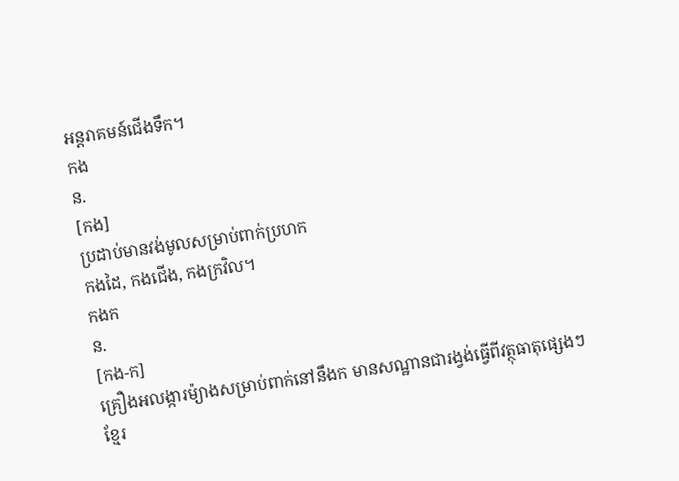អន្តរាគមន៍ជើងទឹក។
កង
ន.
[កង]
ប្រដាប់មានវង់មូលសម្រាប់ពាក់ប្រហក
កងដៃ, កងជើង, កងក្រវិល។
កងក
ន.
[កង-ក]
គ្រឿងអលង្ការម៉្យាងសម្រាប់ពាក់នៅនឹងក មានសណ្ឋានជារង្វង់ធ្វើពីវត្ថុធាតុផ្សេងៗ
ខ្មែរ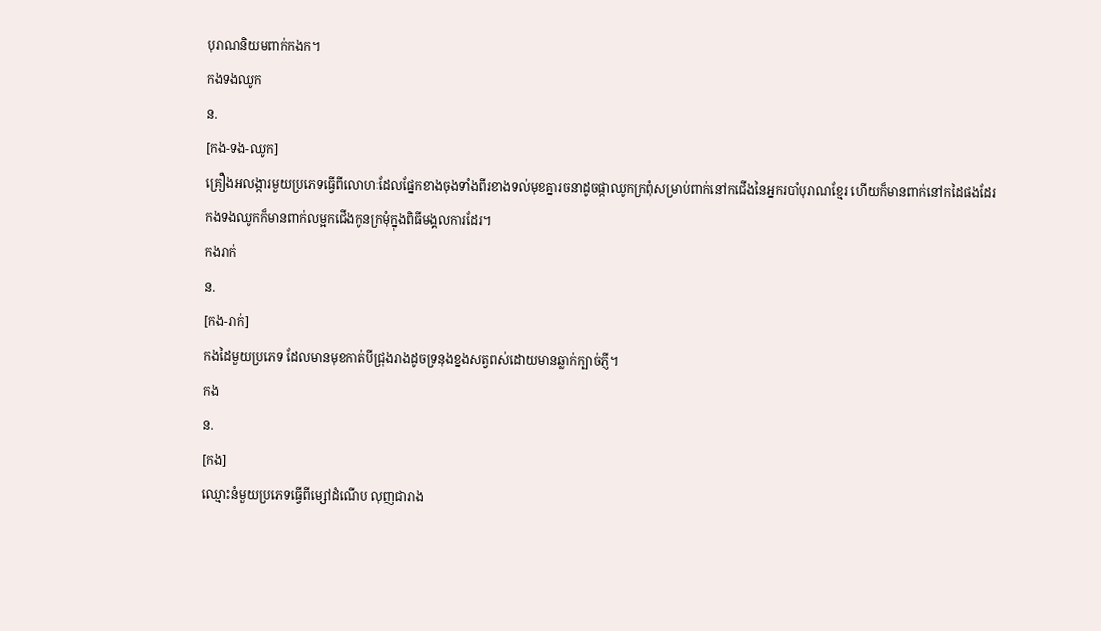បុរាណនិយមពាក់កងក។
កងទងឈូក
ន.
[កង-ទង-ឈូក]
គ្រឿងអលង្ការមួយប្រភេទធ្វើពីលោហៈដែលផ្នែកខាងចុងទាំងពីរខាងទល់មុខគ្នារចនាដូចផ្កាឈូកក្រពុំសម្រាប់ពាក់នៅកជើងនៃអ្នករបាំបុរាណខ្មែរ ហើយក៏មានពាក់នៅកដៃផងដែរ
កងទងឈូកក៏មានពាក់លម្អកជើងកូនក្រមុំក្នុងពិធីមង្គលការដែរ។
កងរាក់
ន.
[កង-រាក់]
កងដៃមួយប្រភេទ ដែលមានមុខកាត់បីជ្រុងរាងដូចទ្រនុងខ្នងសត្វពស់ដោយមានឆ្លាក់ក្បាច់ភ្ញី។
កង
ន.
[កង]
ឈ្មោះនំមួយប្រភេទធ្វើពីម្សៅដំណើប លុញជារាង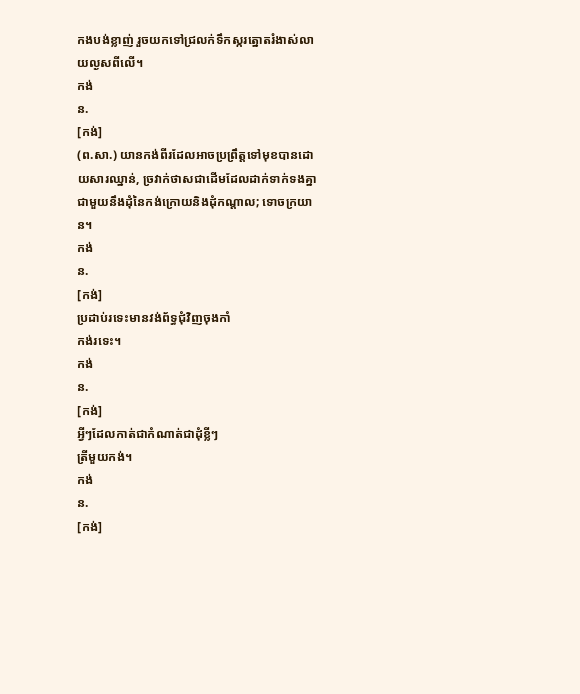កងបង់ខ្លាញ់ រួចយកទៅជ្រលក់ទឹកស្ករត្នោតរំងាស់លាយល្ងសពីលើ។
កង់
ន.
[កង់]
(ព.សា.) យានកង់ពីរដែលអាចប្រព្រឹត្តទៅមុខបានដោយសារឈ្នាន់, ច្រវាក់ថាសជាដើមដែលដាក់ទាក់ទងគ្នាជាមួយនឹងដុំនៃកង់ក្រោយនិងដុំកណ្ដាល; ទោចក្រយាន។
កង់
ន.
[កង់]
ប្រដាប់រទេះមានវង់ព័ទ្ធជុំវិញចុងកាំ
កង់រទេះ។
កង់
ន.
[កង់]
អ្វីៗដែលកាត់ជាកំណាត់ជាដុំខ្លីៗ
ត្រីមួយកង់។
កង់
ន.
[កង់]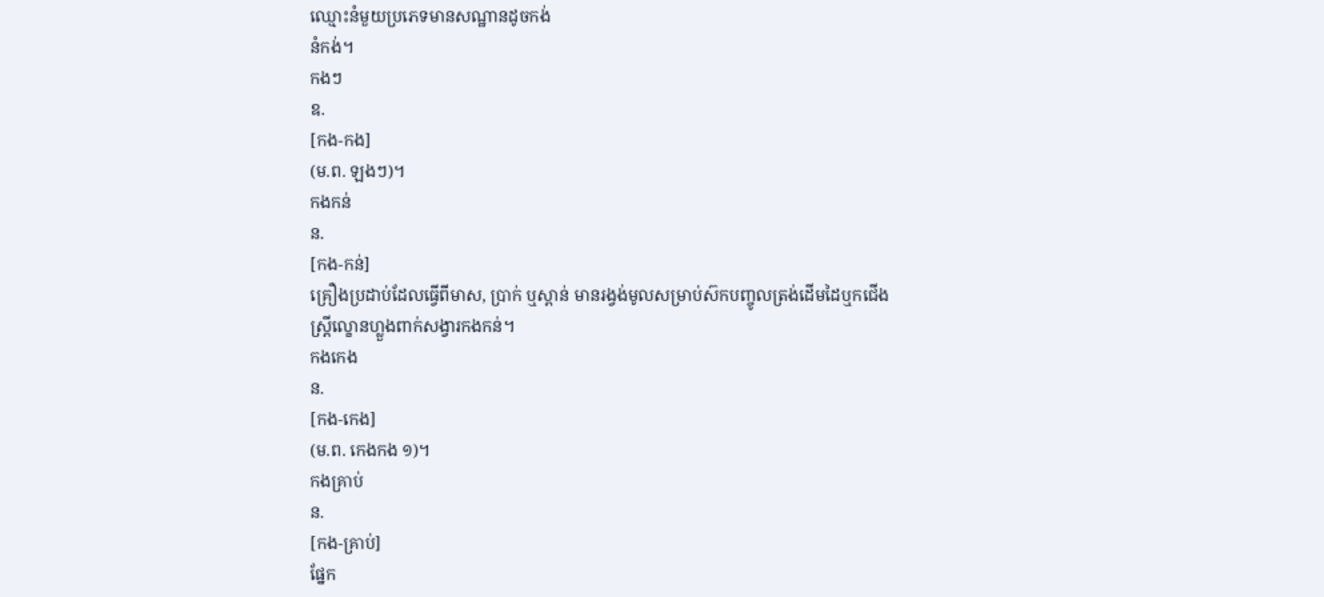ឈ្មោះនំមួយប្រភេទមានសណ្ឋានដូចកង់
នំកង់។
កងៗ
ឧ.
[កង-កង]
(ម.ព. ឡងៗ)។
កងកន់
ន.
[កង-កន់]
គ្រឿងប្រដាប់ដែលធ្វើពីមាស, ប្រាក់ ឬស្ពាន់ មានរង្វង់មូលសម្រាប់ស៊កបញ្ចូលត្រង់ដើមដៃឬកជើង
ស្ត្រីល្ខោនហ្លួងពាក់សង្វារកងកន់។
កងកេង
ន.
[កង-កេង]
(ម.ព. កេងកង ១)។
កងគ្រាប់
ន.
[កង-គ្រាប់]
ផ្នែក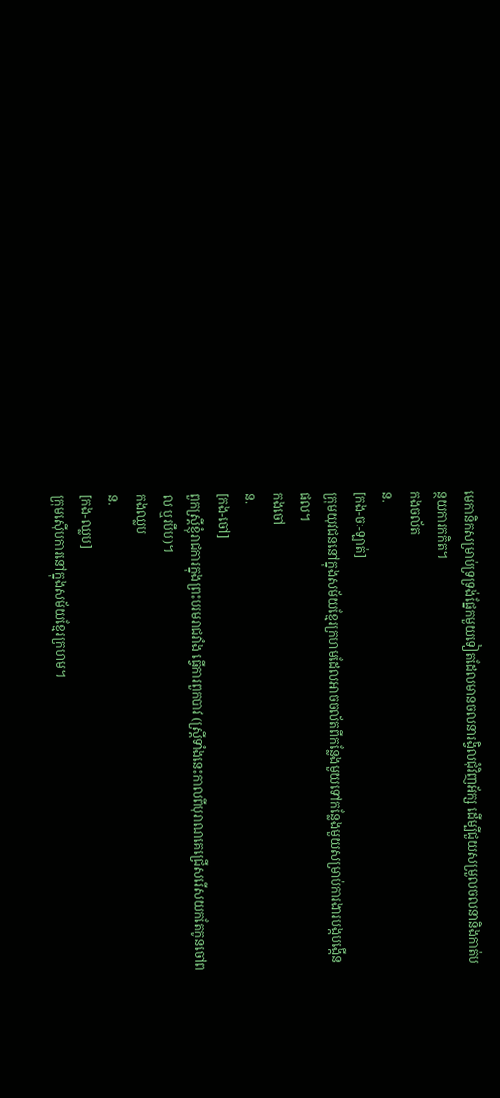មេកានិកសម្រាប់ទ្រទ្រង់ផ្នែកមួយទៀតដែលមានចលនារង្វិលជុំវិញអ័ក្ស ដើម្បីជួយសម្រួលចលនានិងកាត់បន្ថយការកកិត។
កងចល័ត
ន.
[កង-ចៈ-ឡាត់]
ក្រុមយុវជននៅក្នុងសម័យខ្មែរក្រហមដែលអាចចល័តពីកន្លែងមួយទៅកន្លែងមួយសម្រាប់ការងារបង្កបង្កើនផល។
កងចៅ
ន.
[កង-ចៅ]
ពួកស្ត្រីខ្ញុំរាជការក្នុងព្រះបរមរាជវាំង ធ្វើការពួកបាវ (ស្ត្រីទាំងនេះកាលពីបុរាណគេជ្រើសរើសយកតែកូនចៅពល ឬរបឹប)។
កងឈ្លប
ន.
[កង-ឈ្លប]
ក្រុមស៊ើបការនៅក្នុងសម័យខ្មែរក្រហម។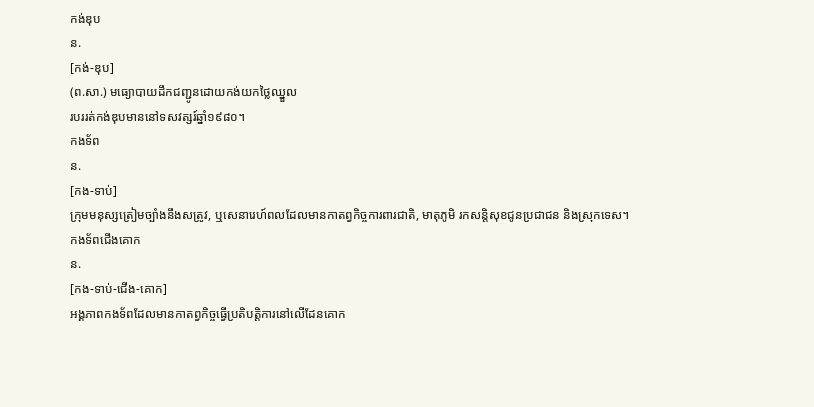កង់ឌុប
ន.
[កង់-ឌុប]
(ព.សា.) មធ្យោបាយដឹកជញ្ជូនដោយកង់យកថ្លៃឈ្នួល
របររត់កង់ឌុបមាននៅទសវត្សរ៍ឆ្នាំ១៩៨០។
កងទ័ព
ន.
[កង-ទាប់]
ក្រុមមនុស្សត្រៀមច្បាំងនឹងសត្រូវ, ឬសេនារេហ៍ពលដែលមានកាតព្វកិច្ចការពារជាតិ, មាតុភូមិ រកសន្តិសុខជូនប្រជាជន និងស្រុកទេស។
កងទ័ពជើងគោក
ន.
[កង-ទាប់-ជើង-គោក]
អង្គភាពកងទ័ពដែលមានកាតព្វកិច្ចធ្វើប្រតិបត្តិការនៅលើដែនគោក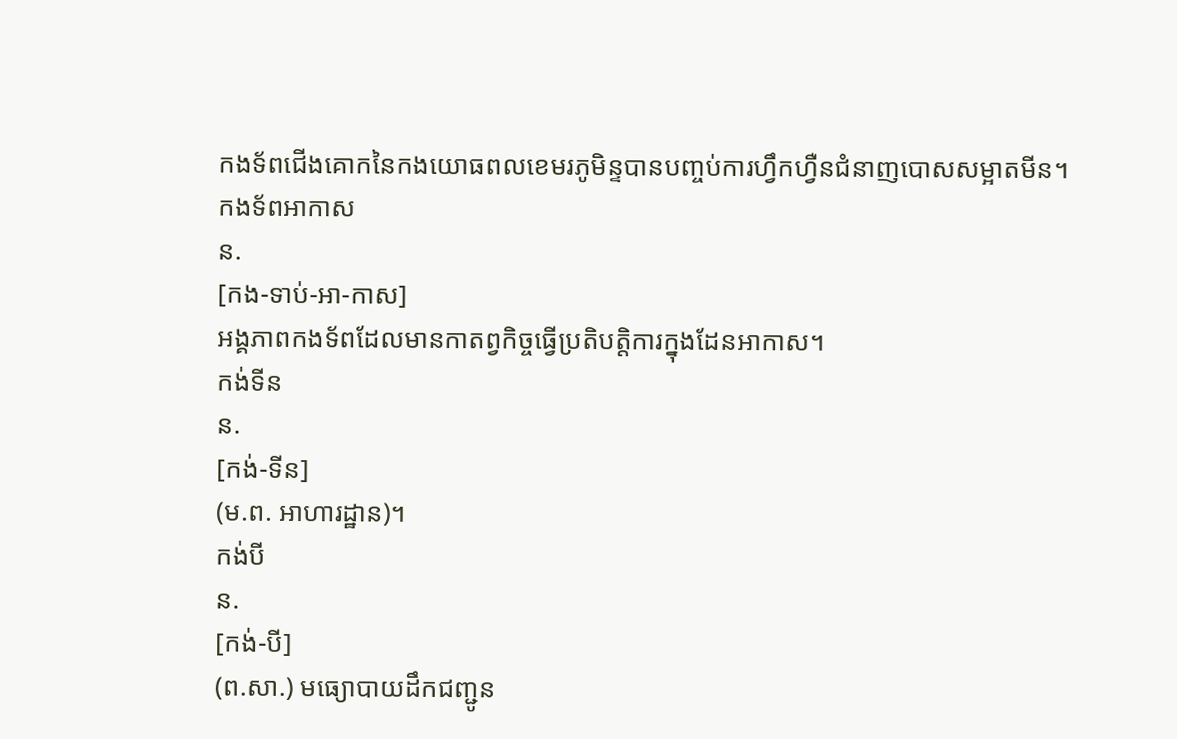កងទ័ពជើងគោកនៃកងយោធពលខេមរភូមិន្ទបានបញ្ចប់ការហ្វឹកហ្វឺនជំនាញបោសសម្អាតមីន។
កងទ័ពអាកាស
ន.
[កង-ទាប់-អា-កាស]
អង្គភាពកងទ័ពដែលមានកាតព្វកិច្ចធ្វើប្រតិបត្តិការក្នុងដែនអាកាស។
កង់ទីន
ន.
[កង់-ទីន]
(ម.ព. អាហារដ្ឋាន)។
កង់បី
ន.
[កង់-បី]
(ព.សា.) មធ្យោបាយដឹកជញ្ជូន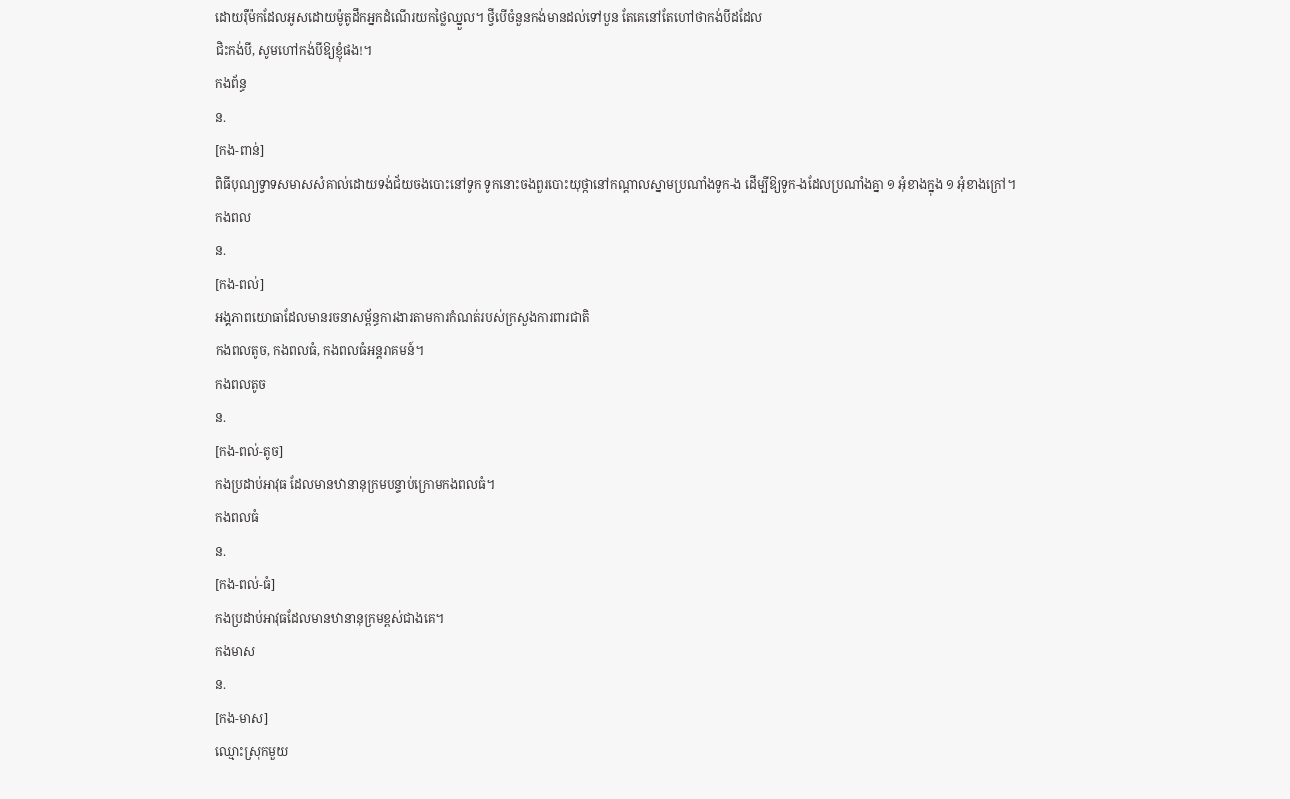ដោយរ៉ឺម៉កដែលអូសដោយម៉ូតូដឹកអ្នកដំណើរយកថ្លៃឈ្នួល។ ថ្វីបើចំនួនកង់មានដល់ទៅបួន តែគេនៅតែហៅថាកង់បីដដែល
ជិះកង់បី, សូមហៅកង់បីឱ្យខ្ញុំផង!។
កងព័ន្ធ
ន.
[កង-ពាន់]
ពិធីបុណ្យទ្វាទសមាសសំគាល់ដោយទង់ជ័យចងបោះនៅទូក ទូកនោះចងពួរបោះយុថ្កានៅកណ្ដាលស្នាមប្រណាំងទូក-ង ដើម្បីឱ្យទូក-ងដែលប្រណាំងគ្នា ១ អុំខាងក្នុង ១ អុំខាងក្រៅ។
កងពល
ន.
[កង-ពល់]
អង្គភាពយោធាដែលមានរចនាសម្ព័ន្ធការងារតាមការកំណត់របស់ក្រសួងការពារជាតិ
កងពលតូច, កងពលធំ, កងពលធំអន្តរាគមន៍។
កងពលតូច
ន.
[កង-ពល់-តូច]
កងប្រដាប់អាវុធ ដែលមានឋានានុក្រមបន្ទាប់ក្រោមកងពលធំ។
កងពលធំ
ន.
[កង-ពល់-ធំ]
កងប្រដាប់អាវុធដែលមានឋានានុក្រមខ្ពស់ជាងគេ។
កងមាស
ន.
[កង-មាស]
ឈ្មោះស្រុកមួយ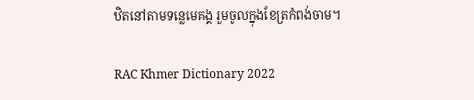ឋិតនៅតាមទន្លេមេគង្គ រួមចូលក្នុងខែត្រកំពង់ចាម។

RAC Khmer Dictionary 2022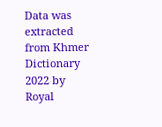Data was extracted from Khmer Dictionary 2022 by Royal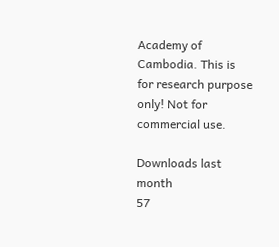Academy of Cambodia. This is for research purpose only! Not for commercial use.

Downloads last month
57